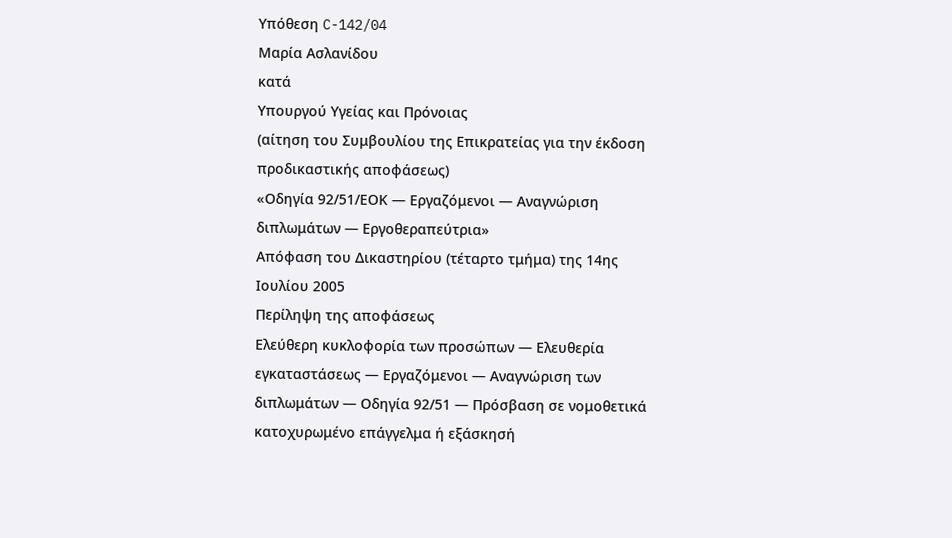Υπόθεση C-142/04
Μαρία Ασλανίδου
κατά
Υπουργού Υγείας και Πρόνοιας
(αίτηση του Συμβουλίου της Επικρατείας για την έκδοση προδικαστικής αποφάσεως)
«Οδηγία 92/51/ΕΟΚ — Εργαζόμενοι — Αναγνώριση διπλωμάτων — Εργοθεραπεύτρια»
Απόφαση του Δικαστηρίου (τέταρτο τμήμα) της 14ης Ιουλίου 2005
Περίληψη της αποφάσεως
Ελεύθερη κυκλοφορία των προσώπων — Ελευθερία εγκαταστάσεως — Εργαζόμενοι — Αναγνώριση των διπλωμάτων — Οδηγία 92/51 — Πρόσβαση σε νομοθετικά κατοχυρωμένο επάγγελμα ή εξάσκησή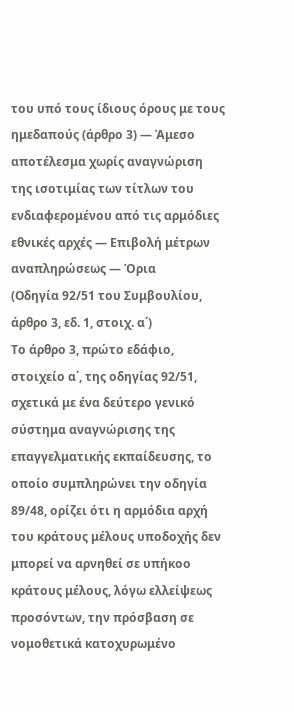του υπό τους ίδιους όρους με τους ημεδαπούς (άρθρο 3) — Άμεσο αποτέλεσμα χωρίς αναγνώριση της ισοτιμίας των τίτλων του ενδιαφερομένου από τις αρμόδιες εθνικές αρχές — Επιβολή μέτρων αναπληρώσεως — Όρια
(Οδηγία 92/51 του Συμβουλίου, άρθρο 3, εδ. 1, στοιχ. α΄)
Το άρθρο 3, πρώτο εδάφιο, στοιχείο α΄, της οδηγίας 92/51, σχετικά με ένα δεύτερο γενικό σύστημα αναγνώρισης της επαγγελματικής εκπαίδευσης, το οποίο συμπληρώνει την οδηγία 89/48, ορίζει ότι η αρμόδια αρχή του κράτους μέλους υποδοχής δεν μπορεί να αρνηθεί σε υπήκοο κράτους μέλους, λόγω ελλείψεως προσόντων, την πρόσβαση σε νομοθετικά κατοχυρωμένο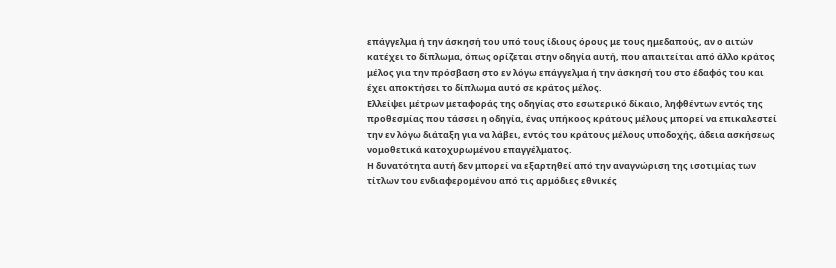επάγγελμα ή την άσκησή του υπό τους ίδιους όρους με τους ημεδαπούς, αν ο αιτών κατέχει το δίπλωμα, όπως ορίζεται στην οδηγία αυτή, που απαιτείται από άλλο κράτος μέλος για την πρόσβαση στο εν λόγω επάγγελμα ή την άσκησή του στο έδαφός του και έχει αποκτήσει το δίπλωμα αυτό σε κράτος μέλος.
Ελλείψει μέτρων μεταφοράς της οδηγίας στο εσωτερικό δίκαιο, ληφθέντων εντός της προθεσμίας που τάσσει η οδηγία, ένας υπήκοος κράτους μέλους μπορεί να επικαλεστεί την εν λόγω διάταξη για να λάβει, εντός του κράτους μέλους υποδοχής, άδεια ασκήσεως νομοθετικά κατοχυρωμένου επαγγέλματος.
Η δυνατότητα αυτή δεν μπορεί να εξαρτηθεί από την αναγνώριση της ισοτιμίας των τίτλων του ενδιαφερομένου από τις αρμόδιες εθνικές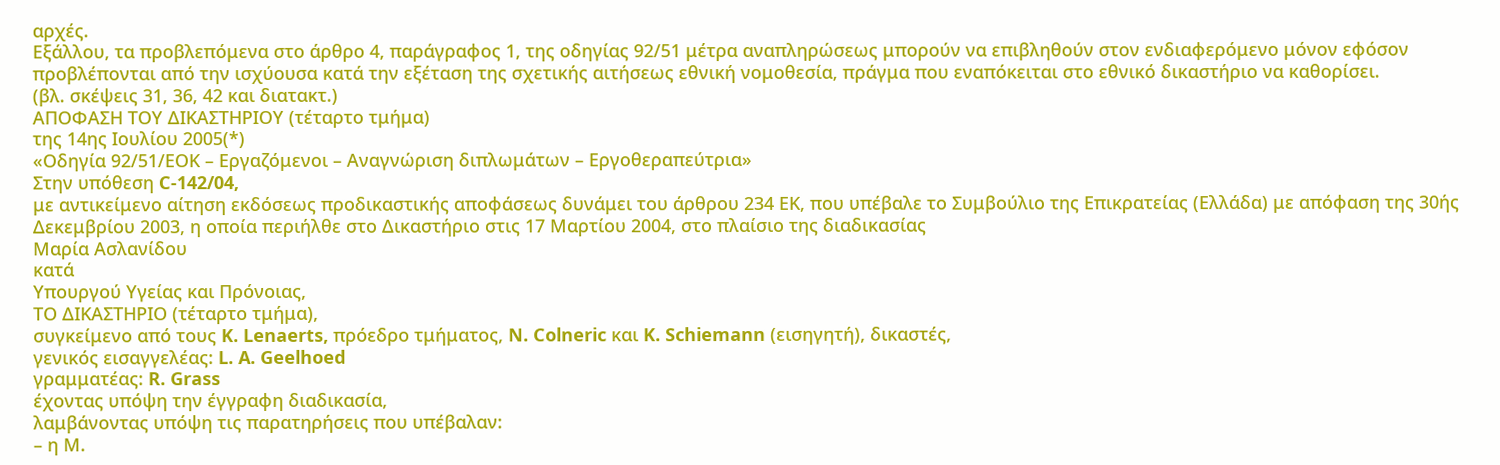αρχές.
Εξάλλου, τα προβλεπόμενα στο άρθρο 4, παράγραφος 1, της οδηγίας 92/51 μέτρα αναπληρώσεως μπορούν να επιβληθούν στον ενδιαφερόμενο μόνον εφόσον προβλέπονται από την ισχύουσα κατά την εξέταση της σχετικής αιτήσεως εθνική νομοθεσία, πράγμα που εναπόκειται στο εθνικό δικαστήριο να καθορίσει.
(βλ. σκέψεις 31, 36, 42 και διατακτ.)
ΑΠΟΦΑΣΗ ΤΟΥ ΔΙΚΑΣΤΗΡΙΟΥ (τέταρτο τμήμα)
της 14ης Ιουλίου 2005(*)
«Οδηγία 92/51/ΕΟΚ – Εργαζόμενοι – Αναγνώριση διπλωμάτων – Εργοθεραπεύτρια»
Στην υπόθεση C-142/04,
με αντικείμενο αίτηση εκδόσεως προδικαστικής αποφάσεως δυνάμει του άρθρου 234 ΕΚ, που υπέβαλε το Συμβούλιο της Επικρατείας (Ελλάδα) με απόφαση της 30ής Δεκεμβρίου 2003, η οποία περιήλθε στο Δικαστήριο στις 17 Μαρτίου 2004, στο πλαίσιο της διαδικασίας
Μαρία Ασλανίδου
κατά
Υπουργού Υγείας και Πρόνοιας,
ΤΟ ΔΙΚΑΣΤΗΡΙΟ (τέταρτο τμήμα),
συγκείμενο από τους K. Lenaerts, πρόεδρο τμήματος, N. Colneric και K. Schiemann (εισηγητή), δικαστές,
γενικός εισαγγελέας: L. A. Geelhoed
γραμματέας: R. Grass
έχοντας υπόψη την έγγραφη διαδικασία,
λαμβάνοντας υπόψη τις παρατηρήσεις που υπέβαλαν:
– η Μ.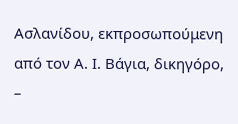Ασλανίδου, εκπροσωπούμενη από τον Α. Ι. Βάγια, δικηγόρο,
–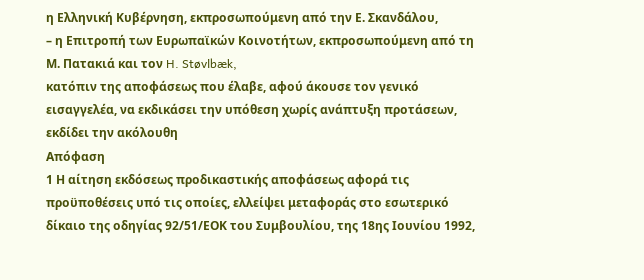η Ελληνική Κυβέρνηση, εκπροσωπούμενη από την Ε. Σκανδάλου,
– η Επιτροπή των Ευρωπαϊκών Κοινοτήτων, εκπροσωπούμενη από τη Μ. Πατακιά και τον H. Støvlbæk,
κατόπιν της αποφάσεως που έλαβε, αφού άκουσε τον γενικό εισαγγελέα, να εκδικάσει την υπόθεση χωρίς ανάπτυξη προτάσεων,
εκδίδει την ακόλουθη
Απόφαση
1 Η αίτηση εκδόσεως προδικαστικής αποφάσεως αφορά τις προϋποθέσεις υπό τις οποίες, ελλείψει μεταφοράς στο εσωτερικό δίκαιο της οδηγίας 92/51/ΕΟΚ του Συμβουλίου, της 18ης Ιουνίου 1992,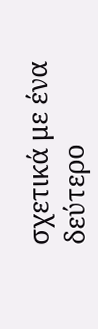σχετικά με ένα δεύτερο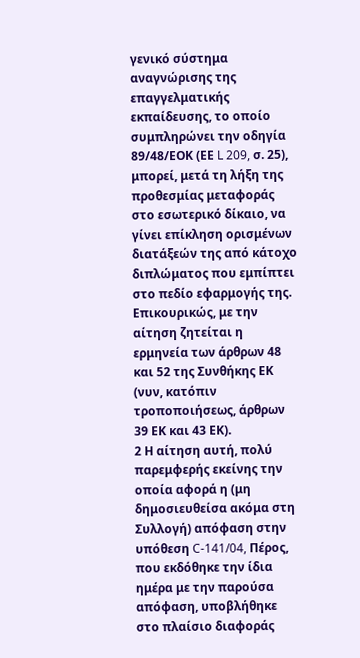γενικό σύστημα αναγνώρισης της επαγγελματικής εκπαίδευσης, το οποίο συμπληρώνει την οδηγία 89/48/ΕΟΚ (ΕΕ L 209, σ. 25), μπορεί, μετά τη λήξη της προθεσμίας μεταφοράς στο εσωτερικό δίκαιο, να γίνει επίκληση ορισμένων διατάξεών της από κάτοχο διπλώματος που εμπίπτει στο πεδίο εφαρμογής της. Επικουρικώς, με την αίτηση ζητείται η ερμηνεία των άρθρων 48 και 52 της Συνθήκης ΕΚ (νυν, κατόπιν τροποποιήσεως, άρθρων 39 ΕΚ και 43 ΕΚ).
2 Η αίτηση αυτή, πολύ παρεμφερής εκείνης την οποία αφορά η (μη δημοσιευθείσα ακόμα στη Συλλογή) απόφαση στην υπόθεση C-141/04, Πέρος, που εκδόθηκε την ίδια ημέρα με την παρούσα απόφαση, υποβλήθηκε στο πλαίσιο διαφοράς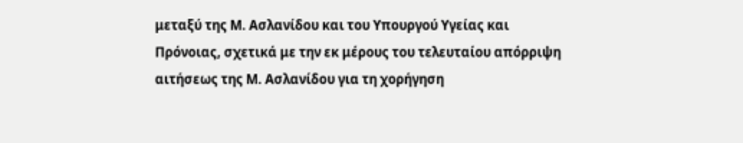μεταξύ της Μ. Ασλανίδου και του Υπουργού Υγείας και Πρόνοιας, σχετικά με την εκ μέρους του τελευταίου απόρριψη αιτήσεως της Μ. Ασλανίδου για τη χορήγηση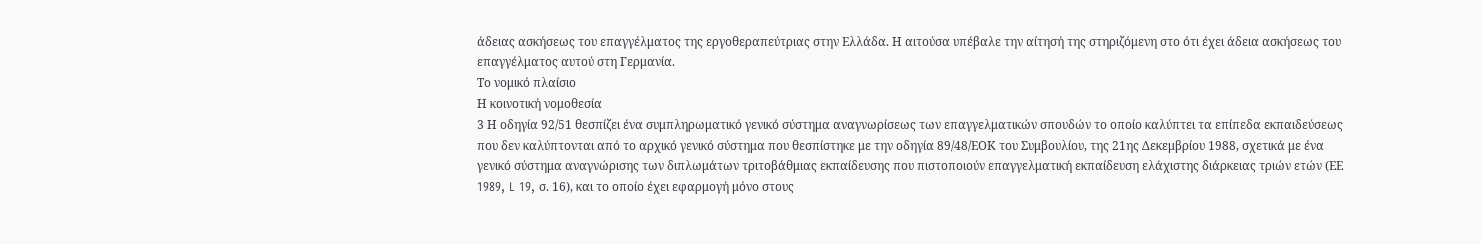άδειας ασκήσεως του επαγγέλματος της εργοθεραπεύτριας στην Ελλάδα. Η αιτούσα υπέβαλε την αίτησή της στηριζόμενη στο ότι έχει άδεια ασκήσεως του επαγγέλματος αυτού στη Γερμανία.
Το νομικό πλαίσιο
Η κοινοτική νομοθεσία
3 Η οδηγία 92/51 θεσπίζει ένα συμπληρωματικό γενικό σύστημα αναγνωρίσεως των επαγγελματικών σπουδών το οποίο καλύπτει τα επίπεδα εκπαιδεύσεως που δεν καλύπτονται από το αρχικό γενικό σύστημα που θεσπίστηκε με την οδηγία 89/48/ΕΟΚ του Συμβουλίου, της 21ης Δεκεμβρίου 1988, σχετικά με ένα γενικό σύστημα αναγνώρισης των διπλωμάτων τριτοβάθμιας εκπαίδευσης που πιστοποιούν επαγγελματική εκπαίδευση ελάχιστης διάρκειας τριών ετών (ΕΕ 1989, L 19, σ. 16), και το οποίο έχει εφαρμογή μόνο στους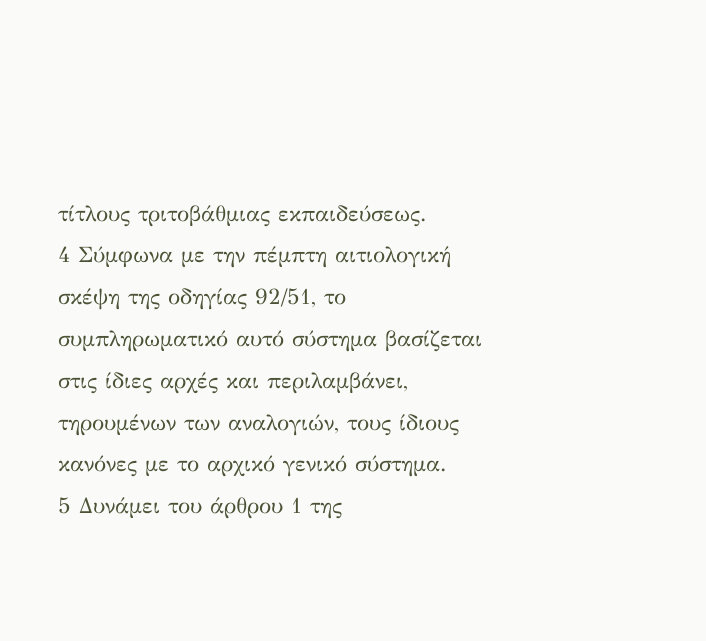τίτλους τριτοβάθμιας εκπαιδεύσεως.
4 Σύμφωνα με την πέμπτη αιτιολογική σκέψη της οδηγίας 92/51, το συμπληρωματικό αυτό σύστημα βασίζεται στις ίδιες αρχές και περιλαμβάνει, τηρουμένων των αναλογιών, τους ίδιους κανόνες με το αρχικό γενικό σύστημα.
5 Δυνάμει του άρθρου 1 της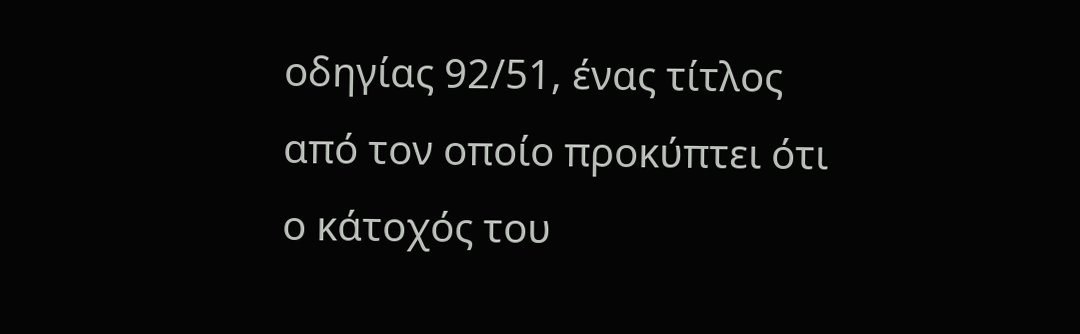οδηγίας 92/51, ένας τίτλος από τον οποίο προκύπτει ότι ο κάτοχός του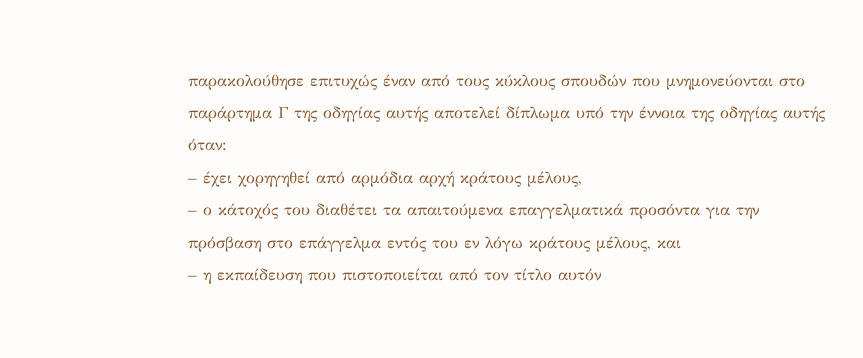παρακολούθησε επιτυχώς έναν από τους κύκλους σπουδών που μνημονεύονται στο παράρτημα Γ της οδηγίας αυτής αποτελεί δίπλωμα υπό την έννοια της οδηγίας αυτής όταν:
– έχει χορηγηθεί από αρμόδια αρχή κράτους μέλους,
– ο κάτοχός του διαθέτει τα απαιτούμενα επαγγελματικά προσόντα για την πρόσβαση στο επάγγελμα εντός του εν λόγω κράτους μέλους, και
– η εκπαίδευση που πιστοποιείται από τον τίτλο αυτόν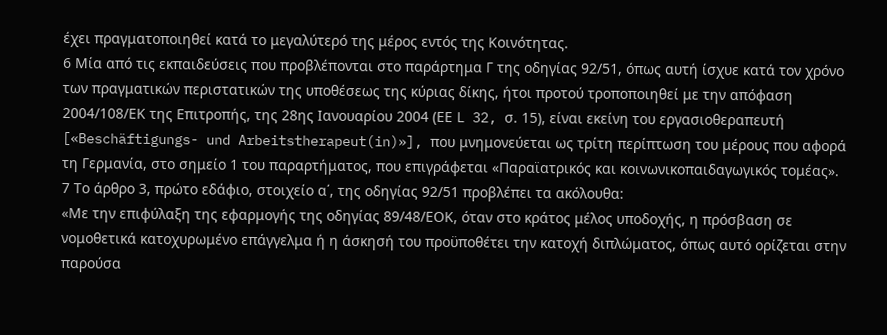έχει πραγματοποιηθεί κατά το μεγαλύτερό της μέρος εντός της Κοινότητας.
6 Μία από τις εκπαιδεύσεις που προβλέπονται στο παράρτημα Γ της οδηγίας 92/51, όπως αυτή ίσχυε κατά τον χρόνο των πραγματικών περιστατικών της υποθέσεως της κύριας δίκης, ήτοι προτού τροποποιηθεί με την απόφαση 2004/108/ΕΚ της Επιτροπής, της 28ης Ιανουαρίου 2004 (ΕΕ L 32, σ. 15), είναι εκείνη του εργασιοθεραπευτή [«Beschäftigungs- und Arbeitstherapeut(in)»], που μνημονεύεται ως τρίτη περίπτωση του μέρους που αφορά τη Γερμανία, στο σημείο 1 του παραρτήματος, που επιγράφεται «Παραϊατρικός και κοινωνικοπαιδαγωγικός τομέας».
7 Το άρθρο 3, πρώτο εδάφιο, στοιχείο α΄, της οδηγίας 92/51 προβλέπει τα ακόλουθα:
«Με την επιφύλαξη της εφαρμογής της οδηγίας 89/48/ΕΟΚ, όταν στο κράτος μέλος υποδοχής, η πρόσβαση σε νομοθετικά κατοχυρωμένο επάγγελμα ή η άσκησή του προϋποθέτει την κατοχή διπλώματος, όπως αυτό ορίζεται στην παρούσα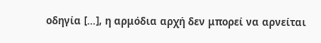οδηγία […], η αρμόδια αρχή δεν μπορεί να αρνείται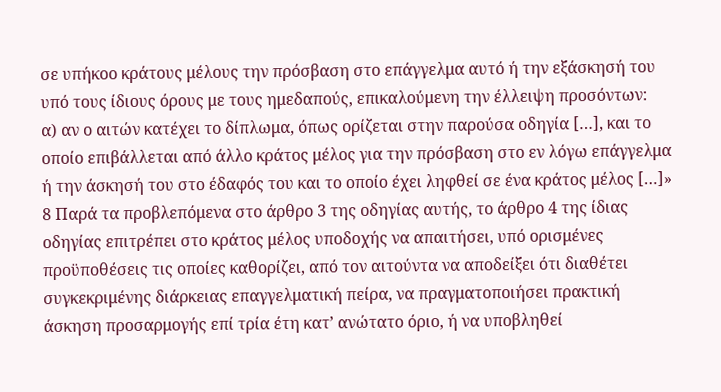σε υπήκοο κράτους μέλους την πρόσβαση στο επάγγελμα αυτό ή την εξάσκησή του υπό τους ίδιους όρους με τους ημεδαπούς, επικαλούμενη την έλλειψη προσόντων:
α) αν ο αιτών κατέχει το δίπλωμα, όπως ορίζεται στην παρούσα οδηγία […], και το οποίο επιβάλλεται από άλλο κράτος μέλος για την πρόσβαση στο εν λόγω επάγγελμα ή την άσκησή του στο έδαφός του και το οποίο έχει ληφθεί σε ένα κράτος μέλος […]»
8 Παρά τα προβλεπόμενα στο άρθρο 3 της οδηγίας αυτής, το άρθρο 4 της ίδιας οδηγίας επιτρέπει στο κράτος μέλος υποδοχής να απαιτήσει, υπό ορισμένες προϋποθέσεις τις οποίες καθορίζει, από τον αιτούντα να αποδείξει ότι διαθέτει συγκεκριμένης διάρκειας επαγγελματική πείρα, να πραγματοποιήσει πρακτική άσκηση προσαρμογής επί τρία έτη κατ’ ανώτατο όριο, ή να υποβληθεί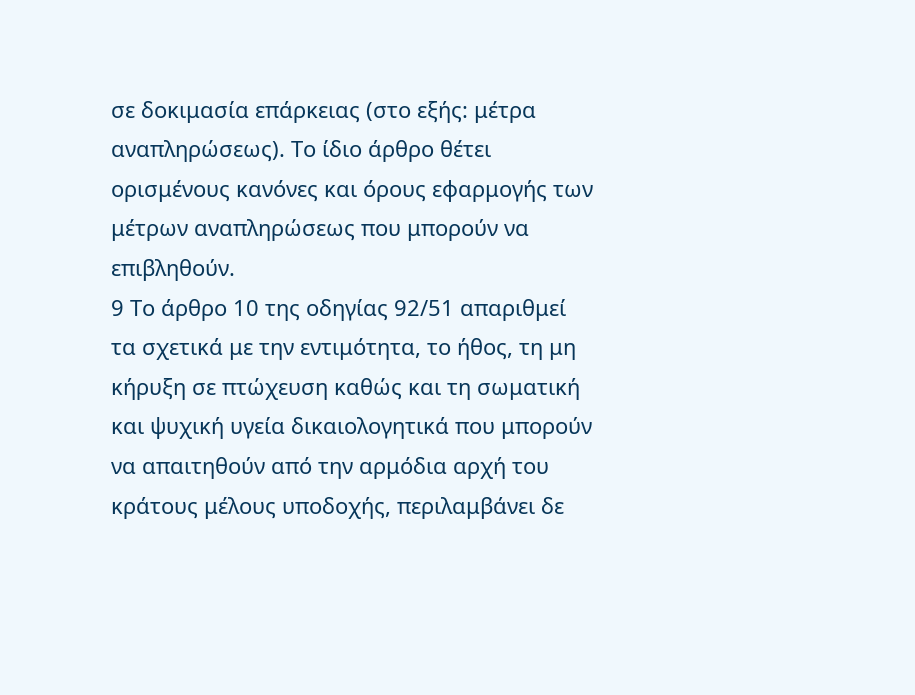σε δοκιμασία επάρκειας (στο εξής: μέτρα αναπληρώσεως). Το ίδιο άρθρο θέτει ορισμένους κανόνες και όρους εφαρμογής των μέτρων αναπληρώσεως που μπορούν να επιβληθούν.
9 Το άρθρο 10 της οδηγίας 92/51 απαριθμεί τα σχετικά με την εντιμότητα, το ήθος, τη μη κήρυξη σε πτώχευση καθώς και τη σωματική και ψυχική υγεία δικαιολογητικά που μπορούν να απαιτηθούν από την αρμόδια αρχή του κράτους μέλους υποδοχής, περιλαμβάνει δε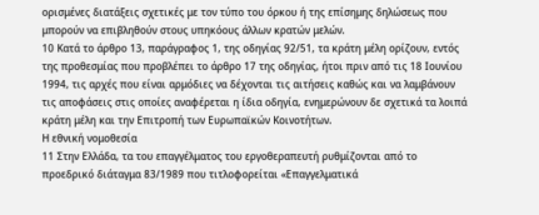ορισμένες διατάξεις σχετικές με τον τύπο του όρκου ή της επίσημης δηλώσεως που μπορούν να επιβληθούν στους υπηκόους άλλων κρατών μελών.
10 Κατά το άρθρο 13, παράγραφος 1, της οδηγίας 92/51, τα κράτη μέλη ορίζουν, εντός της προθεσμίας που προβλέπει το άρθρο 17 της οδηγίας, ήτοι πριν από τις 18 Ιουνίου 1994, τις αρχές που είναι αρμόδιες να δέχονται τις αιτήσεις καθώς και να λαμβάνουν τις αποφάσεις στις οποίες αναφέρεται η ίδια οδηγία, ενημερώνουν δε σχετικά τα λοιπά κράτη μέλη και την Επιτροπή των Ευρωπαϊκών Κοινοτήτων.
Η εθνική νομοθεσία
11 Στην Ελλάδα, τα του επαγγέλματος του εργοθεραπευτή ρυθμίζονται από το προεδρικό διάταγμα 83/1989 που τιτλοφορείται «Επαγγελματικά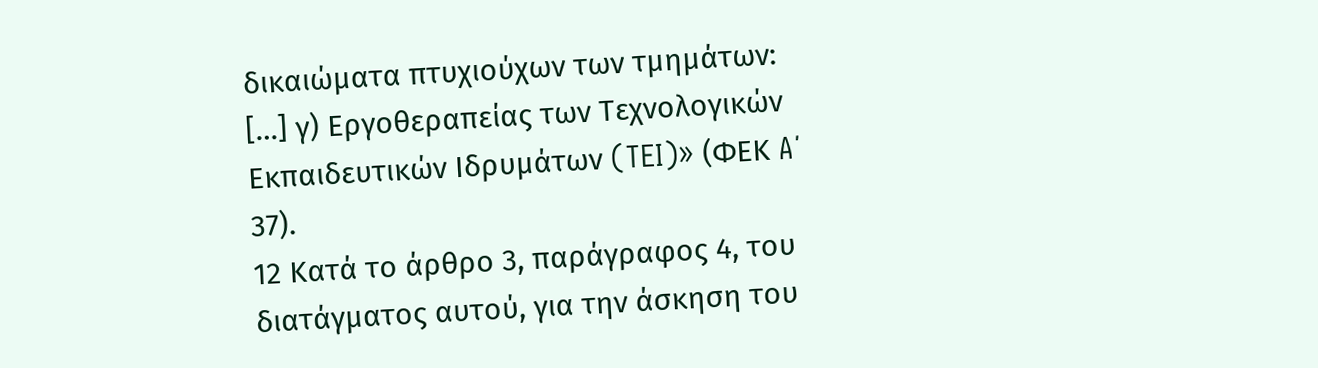δικαιώματα πτυχιούχων των τμημάτων: […] γ) Εργοθεραπείας των Τεχνολογικών Εκπαιδευτικών Ιδρυμάτων (TEI)» (ΦΕΚ A΄ 37).
12 Κατά το άρθρο 3, παράγραφος 4, του διατάγματος αυτού, για την άσκηση του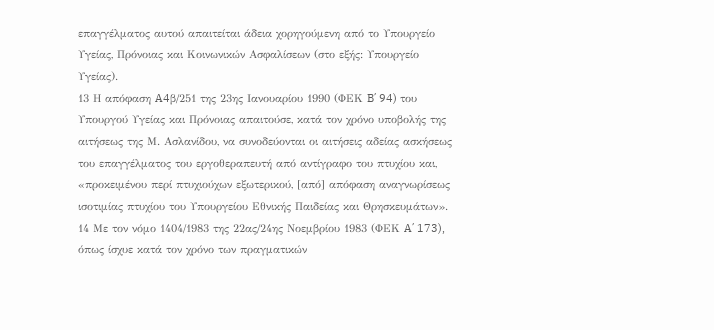επαγγέλματος αυτού απαιτείται άδεια χορηγούμενη από το Υπουργείο Υγείας, Πρόνοιας και Κοινωνικών Ασφαλίσεων (στο εξής: Υπουργείο Υγείας).
13 Η απόφαση A4β/251 της 23ης Ιανουαρίου 1990 (ΦΕΚ B΄ 94) του Υπουργού Υγείας και Πρόνοιας απαιτούσε, κατά τον χρόνο υποβολής της αιτήσεως της Μ. Ασλανίδου, να συνοδεύονται οι αιτήσεις αδείας ασκήσεως του επαγγέλματος του εργοθεραπευτή από αντίγραφο του πτυχίου και, «προκειμένου περί πτυχιούχων εξωτερικού, [από] απόφαση αναγνωρίσεως ισοτιμίας πτυχίου του Υπουργείου Εθνικής Παιδείας και Θρησκευμάτων».
14 Με τον νόμο 1404/1983 της 22ας/24ης Νοεμβρίου 1983 (ΦΕΚ A΄ 173), όπως ίσχυε κατά τον χρόνο των πραγματικών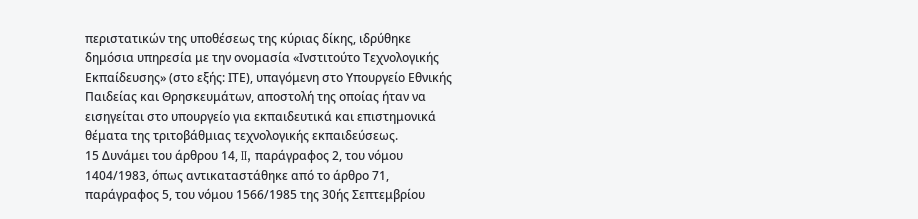περιστατικών της υποθέσεως της κύριας δίκης, ιδρύθηκε δημόσια υπηρεσία με την ονομασία «Ινστιτούτο Τεχνολογικής Εκπαίδευσης» (στο εξής: ΙΤΕ), υπαγόμενη στο Υπουργείο Εθνικής Παιδείας και Θρησκευμάτων, αποστολή της οποίας ήταν να εισηγείται στο υπουργείο για εκπαιδευτικά και επιστημονικά θέματα της τριτοβάθμιας τεχνολογικής εκπαιδεύσεως.
15 Δυνάμει του άρθρου 14, II, παράγραφος 2, του νόμου 1404/1983, όπως αντικαταστάθηκε από το άρθρο 71, παράγραφος 5, του νόμου 1566/1985 της 30ής Σεπτεμβρίου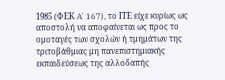1985 (ΦΕΚ A΄ 167), το ΙΤΕ είχε κυρίως ως αποστολή να αποφαίνεται ως προς το ομοταγές των σχολών ή τμημάτων της τριτοβάθμιας μη πανεπιστημιακής εκπαιδεύσεως της αλλοδαπής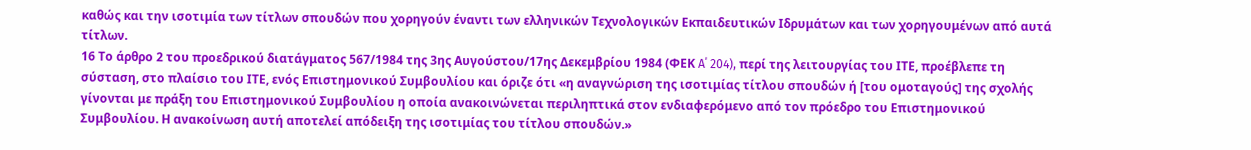καθώς και την ισοτιμία των τίτλων σπουδών που χορηγούν έναντι των ελληνικών Τεχνολογικών Εκπαιδευτικών Ιδρυμάτων και των χορηγουμένων από αυτά τίτλων.
16 Το άρθρο 2 του προεδρικού διατάγματος 567/1984 της 3ης Αυγούστου/17ης Δεκεμβρίου 1984 (ΦΕΚ A΄ 204), περί της λειτουργίας του ΙΤΕ, προέβλεπε τη σύσταση, στο πλαίσιο του ΙΤΕ, ενός Επιστημονικού Συμβουλίου και όριζε ότι «η αναγνώριση της ισοτιμίας τίτλου σπουδών ή [του ομοταγούς] της σχολής γίνονται με πράξη του Επιστημονικού Συμβουλίου η οποία ανακοινώνεται περιληπτικά στον ενδιαφερόμενο από τον πρόεδρο του Επιστημονικού Συμβουλίου. Η ανακοίνωση αυτή αποτελεί απόδειξη της ισοτιμίας του τίτλου σπουδών.»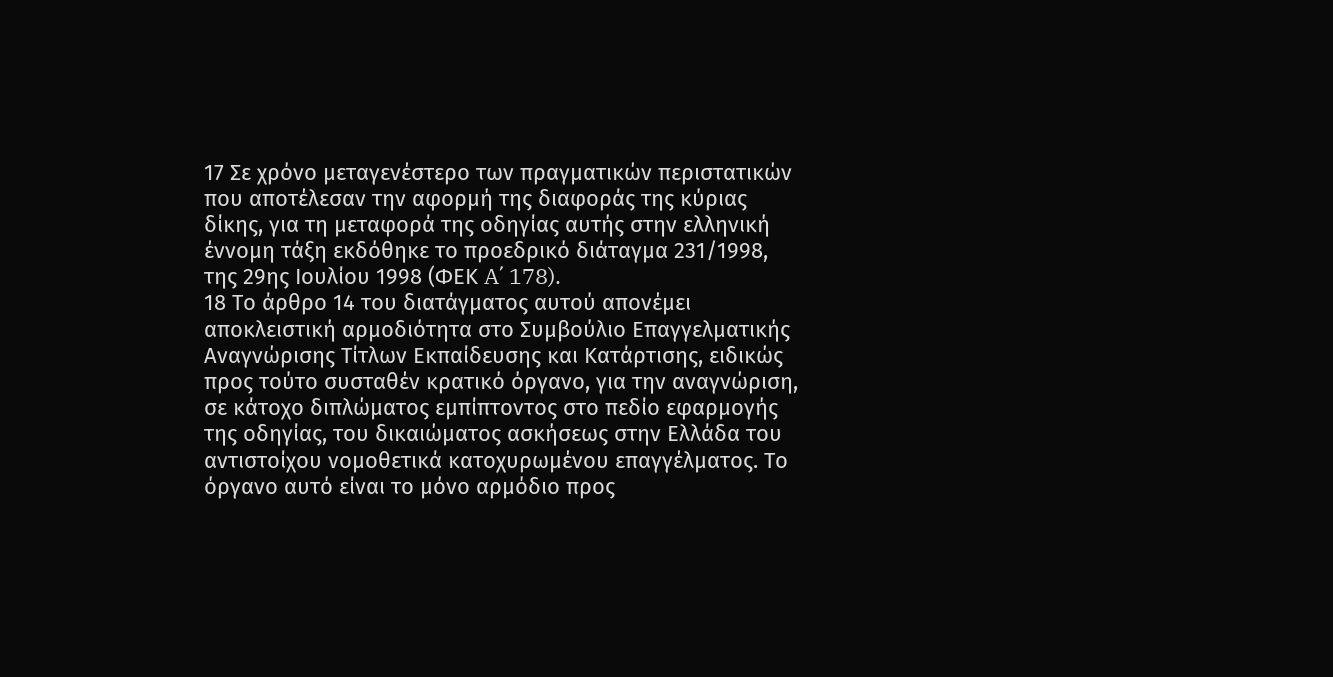17 Σε χρόνο μεταγενέστερο των πραγματικών περιστατικών που αποτέλεσαν την αφορμή της διαφοράς της κύριας δίκης, για τη μεταφορά της οδηγίας αυτής στην ελληνική έννομη τάξη εκδόθηκε το προεδρικό διάταγμα 231/1998, της 29ης Ιουλίου 1998 (ΦΕΚ A΄ 178).
18 Το άρθρο 14 του διατάγματος αυτού απονέμει αποκλειστική αρμοδιότητα στο Συμβούλιο Επαγγελματικής Αναγνώρισης Τίτλων Εκπαίδευσης και Κατάρτισης, ειδικώς προς τούτο συσταθέν κρατικό όργανο, για την αναγνώριση, σε κάτοχο διπλώματος εμπίπτοντος στο πεδίο εφαρμογής της οδηγίας, του δικαιώματος ασκήσεως στην Ελλάδα του αντιστοίχου νομοθετικά κατοχυρωμένου επαγγέλματος. Το όργανο αυτό είναι το μόνο αρμόδιο προς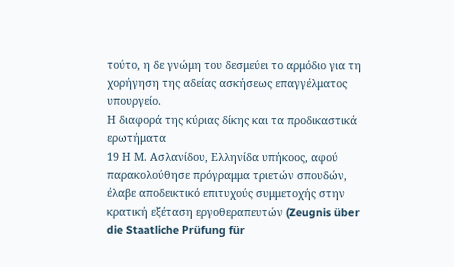τούτο, η δε γνώμη του δεσμεύει το αρμόδιο για τη χορήγηση της αδείας ασκήσεως επαγγέλματος υπουργείο.
Η διαφορά της κύριας δίκης και τα προδικαστικά ερωτήματα
19 Η Μ. Ασλανίδου, Ελληνίδα υπήκοος, αφού παρακολούθησε πρόγραμμα τριετών σπουδών, έλαβε αποδεικτικό επιτυχούς συμμετοχής στην κρατική εξέταση εργοθεραπευτών (Zeugnis über die Staatliche Prüfung für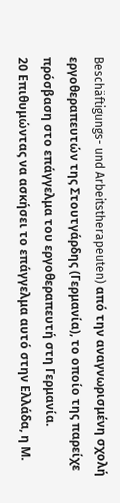Beschäftigungs- und Arbeitstherapeuten) από την αναγνωρισμένη σχολή εργοθεραπευτών της Στουτγάρδης (Γερμανία), το οποίο της παρείχε πρόσβαση στο επάγγελμα του εργοθεραπευτή στη Γερμανία.
20 Επιθυμώντας να ασκήσει το επάγγελμα αυτό στην Ελλάδα, η Μ.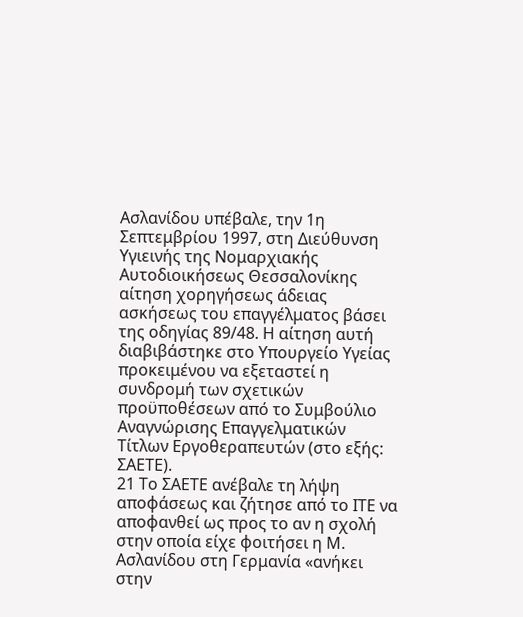Ασλανίδου υπέβαλε, την 1η Σεπτεμβρίου 1997, στη Διεύθυνση Υγιεινής της Νομαρχιακής Αυτοδιοικήσεως Θεσσαλονίκης αίτηση χορηγήσεως άδειας ασκήσεως του επαγγέλματος βάσει της οδηγίας 89/48. Η αίτηση αυτή διαβιβάστηκε στο Υπουργείο Υγείας προκειμένου να εξεταστεί η συνδρομή των σχετικών προϋποθέσεων από το Συμβούλιο Αναγνώρισης Επαγγελματικών Τίτλων Εργοθεραπευτών (στο εξής: ΣΑΕΤΕ).
21 Το ΣΑΕΤΕ ανέβαλε τη λήψη αποφάσεως και ζήτησε από το ΙΤΕ να αποφανθεί ως προς το αν η σχολή στην οποία είχε φοιτήσει η Μ. Ασλανίδου στη Γερμανία «ανήκει στην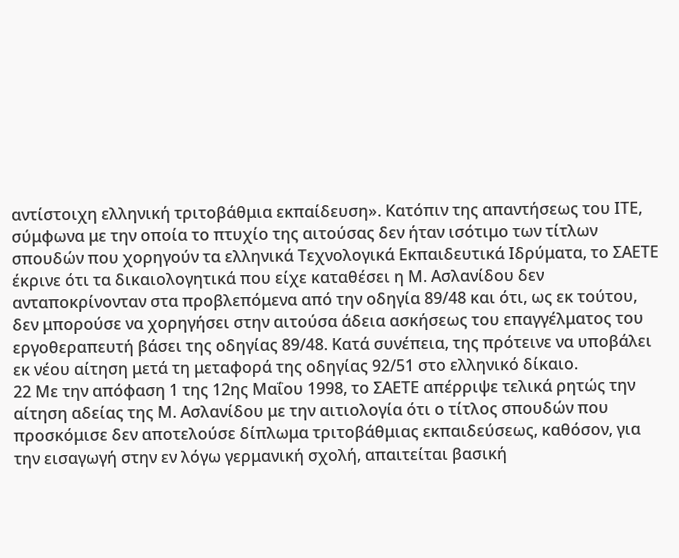αντίστοιχη ελληνική τριτοβάθμια εκπαίδευση». Κατόπιν της απαντήσεως του ΙΤΕ, σύμφωνα με την οποία το πτυχίο της αιτούσας δεν ήταν ισότιμο των τίτλων σπουδών που χορηγούν τα ελληνικά Τεχνολογικά Εκπαιδευτικά Ιδρύματα, το ΣΑΕΤΕ έκρινε ότι τα δικαιολογητικά που είχε καταθέσει η Μ. Ασλανίδου δεν ανταποκρίνονταν στα προβλεπόμενα από την οδηγία 89/48 και ότι, ως εκ τούτου, δεν μπορούσε να χορηγήσει στην αιτούσα άδεια ασκήσεως του επαγγέλματος του εργοθεραπευτή βάσει της οδηγίας 89/48. Κατά συνέπεια, της πρότεινε να υποβάλει εκ νέου αίτηση μετά τη μεταφορά της οδηγίας 92/51 στο ελληνικό δίκαιο.
22 Με την απόφαση 1 της 12ης Μαΐου 1998, το ΣΑΕΤΕ απέρριψε τελικά ρητώς την αίτηση αδείας της Μ. Ασλανίδου με την αιτιολογία ότι ο τίτλος σπουδών που προσκόμισε δεν αποτελούσε δίπλωμα τριτοβάθμιας εκπαιδεύσεως, καθόσον, για την εισαγωγή στην εν λόγω γερμανική σχολή, απαιτείται βασική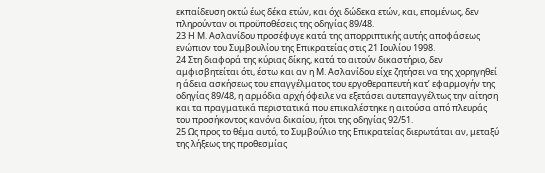εκπαίδευση οκτώ έως δέκα ετών, και όχι δώδεκα ετών, και, επομένως, δεν πληρούνταν οι προϋποθέσεις της οδηγίας 89/48.
23 Η Μ. Ασλανίδου προσέφυγε κατά της απορριπτικής αυτής αποφάσεως ενώπιον του Συμβουλίου της Επικρατείας στις 21 Ιουλίου 1998.
24 Στη διαφορά της κύριας δίκης, κατά το αιτούν δικαστήριο, δεν αμφισβητείται ότι, έστω και αν η Μ. Ασλανίδου είχε ζητήσει να της χορηγηθεί η άδεια ασκήσεως του επαγγέλματος του εργοθεραπευτή κατ’ εφαρμογήν της οδηγίας 89/48, η αρμόδια αρχή όφειλε να εξετάσει αυτεπαγγέλτως την αίτηση και τα πραγματικά περιστατικά που επικαλέστηκε η αιτούσα από πλευράς του προσήκοντος κανόνα δικαίου, ήτοι της οδηγίας 92/51.
25 Ως προς το θέμα αυτό, το Συμβούλιο της Επικρατείας διερωτάται αν, μεταξύ της λήξεως της προθεσμίας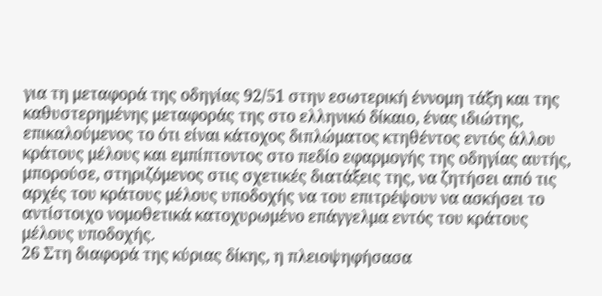για τη μεταφορά της οδηγίας 92/51 στην εσωτερική έννομη τάξη και της καθυστερημένης μεταφοράς της στο ελληνικό δίκαιο, ένας ιδιώτης, επικαλούμενος το ότι είναι κάτοχος διπλώματος κτηθέντος εντός άλλου κράτους μέλους και εμπίπτοντος στο πεδίο εφαρμογής της οδηγίας αυτής, μπορούσε, στηριζόμενος στις σχετικές διατάξεις της, να ζητήσει από τις αρχές του κράτους μέλους υποδοχής να του επιτρέψουν να ασκήσει το αντίστοιχο νομοθετικά κατοχυρωμένο επάγγελμα εντός του κράτους μέλους υποδοχής.
26 Στη διαφορά της κύριας δίκης, η πλειοψηφήσασα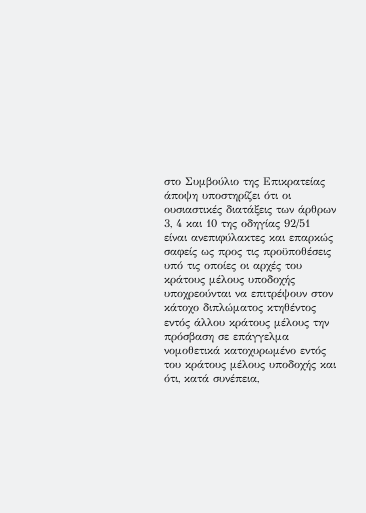στο Συμβούλιο της Επικρατείας άποψη υποστηρίζει ότι οι ουσιαστικές διατάξεις των άρθρων 3, 4 και 10 της οδηγίας 92/51 είναι ανεπιφύλακτες και επαρκώς σαφείς ως προς τις προϋποθέσεις υπό τις οποίες οι αρχές του κράτους μέλους υποδοχής υποχρεούνται να επιτρέψουν στον κάτοχο διπλώματος κτηθέντος εντός άλλου κράτους μέλους την πρόσβαση σε επάγγελμα νομοθετικά κατοχυρωμένο εντός του κράτους μέλους υποδοχής και ότι, κατά συνέπεια,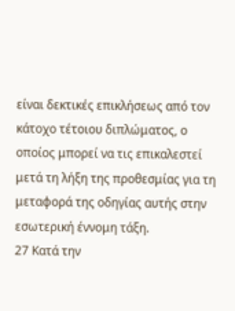είναι δεκτικές επικλήσεως από τον κάτοχο τέτοιου διπλώματος, ο οποίος μπορεί να τις επικαλεστεί μετά τη λήξη της προθεσμίας για τη μεταφορά της οδηγίας αυτής στην εσωτερική έννομη τάξη.
27 Κατά την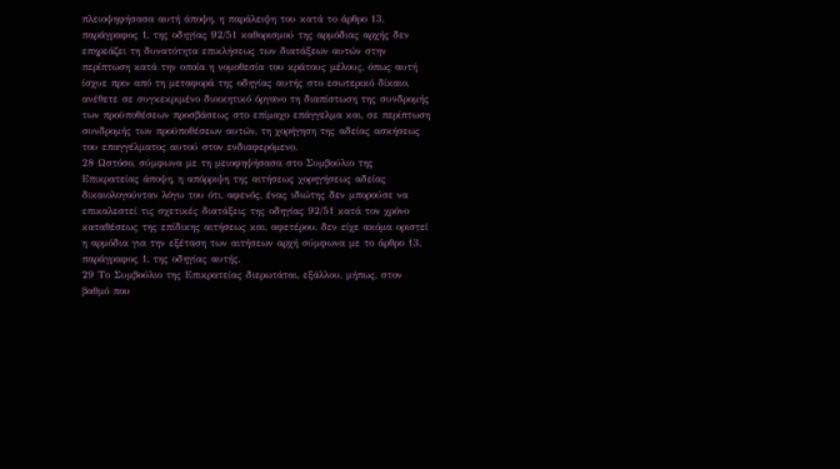πλειοψηφήσασα αυτή άποψη, η παράλειψη του κατά το άρθρο 13, παράγραφος 1, της οδηγίας 92/51 καθορισμού της αρμόδιας αρχής δεν επηρεάζει τη δυνατότητα επικλήσεως των διατάξεων αυτών στην περίπτωση κατά την οποία η νομοθεσία του κράτους μέλους, όπως αυτή ίσχυε πριν από τη μεταφορά της οδηγίας αυτής στο εσωτερικό δίκαιο, ανέθετε σε συγκεκριμένο διοικητικό όργανο τη διαπίστωση της συνδρομής των προϋποθέσεων προσβάσεως στο επίμαχο επάγγελμα και, σε περίπτωση συνδρομής των προϋποθέσεων αυτών, τη χορήγηση της αδείας ασκήσεως του επαγγέλματος αυτού στον ενδιαφερόμενο.
28 Ωστόσο, σύμφωνα με τη μειοφηψήσασα στο Συμβούλιο της Επικρατείας άποψη, η απόρριψη της αιτήσεως χορηγήσεως αδείας δικαιολογούνταν λόγω του ότι, αφενός, ένας ιδιώτης δεν μπορούσε να επικαλεστεί τις σχετικές διατάξεις της οδηγίας 92/51 κατά τον χρόνο καταθέσεως της επίδικης αιτήσεως και, αφετέρου, δεν είχε ακόμα οριστεί η αρμόδια για την εξέταση των αιτήσεων αρχή σύμφωνα με το άρθρο 13, παράγραφος 1, της οδηγίας αυτής.
29 Το Συμβούλιο της Επικρατείας διερωτάται, εξάλλου, μήπως, στον βαθμό που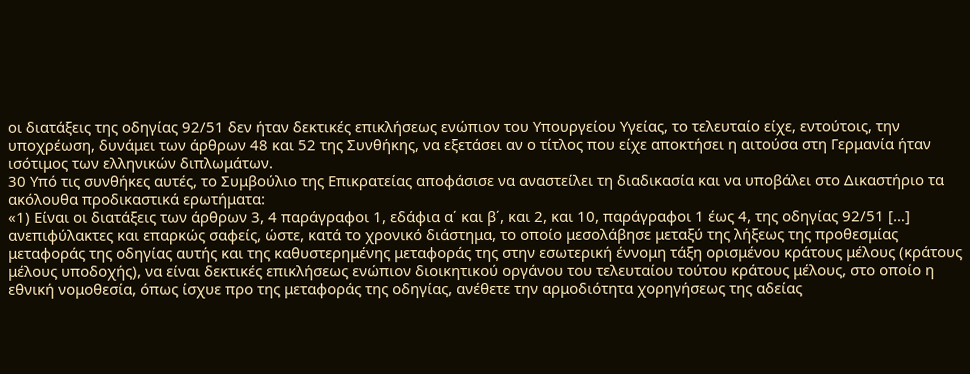οι διατάξεις της οδηγίας 92/51 δεν ήταν δεκτικές επικλήσεως ενώπιον του Υπουργείου Υγείας, το τελευταίο είχε, εντούτοις, την υποχρέωση, δυνάμει των άρθρων 48 και 52 της Συνθήκης, να εξετάσει αν ο τίτλος που είχε αποκτήσει η αιτούσα στη Γερμανία ήταν ισότιμος των ελληνικών διπλωμάτων.
30 Υπό τις συνθήκες αυτές, το Συμβούλιο της Επικρατείας αποφάσισε να αναστείλει τη διαδικασία και να υποβάλει στο Δικαστήριο τα ακόλουθα προδικαστικά ερωτήματα:
«1) Είναι οι διατάξεις των άρθρων 3, 4 παράγραφοι 1, εδάφια α΄ και β΄, και 2, και 10, παράγραφοι 1 έως 4, της οδηγίας 92/51 […] ανεπιφύλακτες και επαρκώς σαφείς, ώστε, κατά το χρονικό διάστημα, το οποίο μεσολάβησε μεταξύ της λήξεως της προθεσμίας μεταφοράς της οδηγίας αυτής και της καθυστερημένης μεταφοράς της στην εσωτερική έννομη τάξη ορισμένου κράτους μέλους (κράτους μέλους υποδοχής), να είναι δεκτικές επικλήσεως ενώπιον διοικητικού οργάνου του τελευταίου τούτου κράτους μέλους, στο οποίο η εθνική νομοθεσία, όπως ίσχυε προ της μεταφοράς της οδηγίας, ανέθετε την αρμοδιότητα χορηγήσεως της αδείας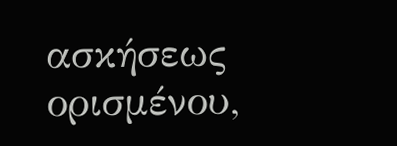ασκήσεως ορισμένου,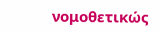νομοθετικώς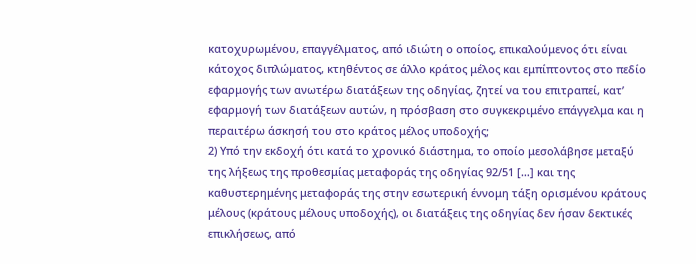κατοχυρωμένου, επαγγέλματος, από ιδιώτη ο οποίος, επικαλούμενος ότι είναι κάτοχος διπλώματος, κτηθέντος σε άλλο κράτος μέλος και εμπίπτοντος στο πεδίο εφαρμογής των ανωτέρω διατάξεων της οδηγίας, ζητεί να του επιτραπεί, κατ’ εφαρμογή των διατάξεων αυτών, η πρόσβαση στο συγκεκριμένο επάγγελμα και η περαιτέρω άσκησή του στο κράτος μέλος υποδοχής;
2) Υπό την εκδοχή ότι κατά το χρονικό διάστημα, το οποίο μεσολάβησε μεταξύ της λήξεως της προθεσμίας μεταφοράς της οδηγίας 92/51 […] και της καθυστερημένης μεταφοράς της στην εσωτερική έννομη τάξη ορισμένου κράτους μέλους (κράτους μέλους υποδοχής), οι διατάξεις της οδηγίας δεν ήσαν δεκτικές επικλήσεως, από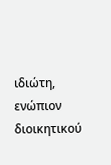ιδιώτη, ενώπιον διοικητικού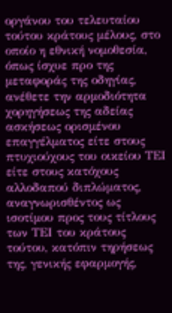οργάνου του τελευταίου τούτου κράτους μέλους, στο οποίο η εθνική νομοθεσία, όπως ίσχυε προ της μεταφοράς της οδηγίας, ανέθετε την αρμοδιότητα χορηγήσεως της αδείας ασκήσεως ορισμένου επαγγέλματος είτε στους πτυχιούχους του οικείου ΤΕΙ είτε στους κατόχους αλλοδαπού διπλώματος, αναγνωρισθέντος ως ισοτίμου προς τους τίτλους των ΤΕΙ του κράτους τούτου, κατόπιν τηρήσεως της, γενικής εφαρμογής,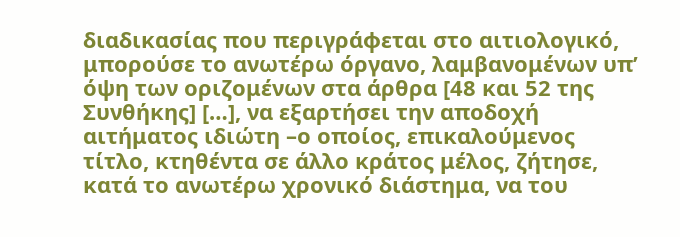διαδικασίας που περιγράφεται στο αιτιολογικό, μπορούσε το ανωτέρω όργανο, λαμβανομένων υπ’ όψη των οριζομένων στα άρθρα [48 και 52 της Συνθήκης] […], να εξαρτήσει την αποδοχή αιτήματος ιδιώτη –ο οποίος, επικαλούμενος τίτλο, κτηθέντα σε άλλο κράτος μέλος, ζήτησε, κατά το ανωτέρω χρονικό διάστημα, να του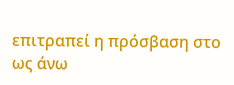επιτραπεί η πρόσβαση στο ως άνω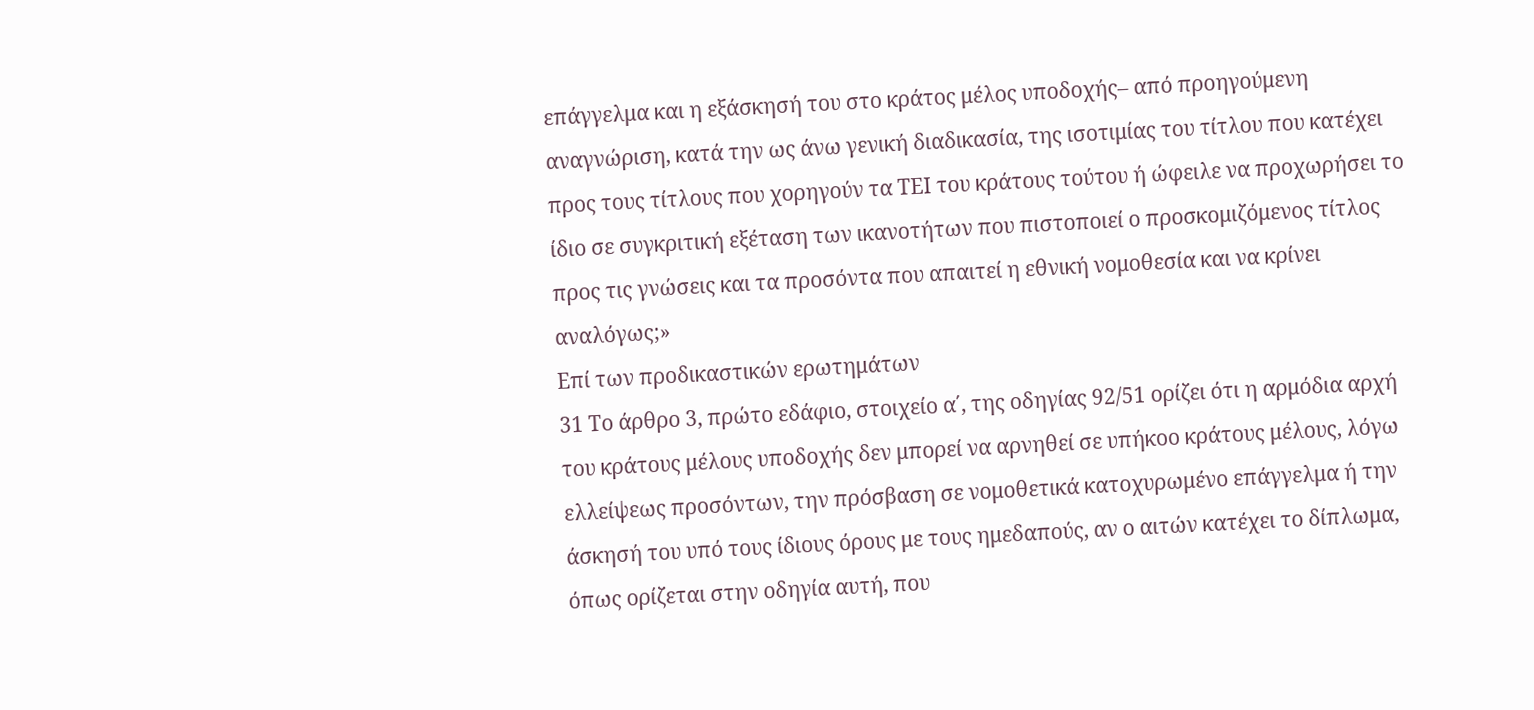επάγγελμα και η εξάσκησή του στο κράτος μέλος υποδοχής– από προηγούμενη αναγνώριση, κατά την ως άνω γενική διαδικασία, της ισοτιμίας του τίτλου που κατέχει προς τους τίτλους που χορηγούν τα ΤΕΙ του κράτους τούτου ή ώφειλε να προχωρήσει το ίδιο σε συγκριτική εξέταση των ικανοτήτων που πιστοποιεί ο προσκομιζόμενος τίτλος προς τις γνώσεις και τα προσόντα που απαιτεί η εθνική νομοθεσία και να κρίνει αναλόγως;»
Επί των προδικαστικών ερωτημάτων
31 Το άρθρο 3, πρώτο εδάφιο, στοιχείο α΄, της οδηγίας 92/51 ορίζει ότι η αρμόδια αρχή του κράτους μέλους υποδοχής δεν μπορεί να αρνηθεί σε υπήκοο κράτους μέλους, λόγω ελλείψεως προσόντων, την πρόσβαση σε νομοθετικά κατοχυρωμένο επάγγελμα ή την άσκησή του υπό τους ίδιους όρους με τους ημεδαπούς, αν ο αιτών κατέχει το δίπλωμα, όπως ορίζεται στην οδηγία αυτή, που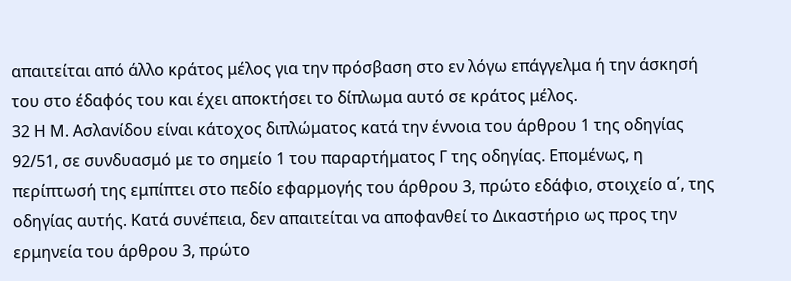απαιτείται από άλλο κράτος μέλος για την πρόσβαση στο εν λόγω επάγγελμα ή την άσκησή του στο έδαφός του και έχει αποκτήσει το δίπλωμα αυτό σε κράτος μέλος.
32 Η Μ. Ασλανίδου είναι κάτοχος διπλώματος κατά την έννοια του άρθρου 1 της οδηγίας 92/51, σε συνδυασμό με το σημείο 1 του παραρτήματος Γ της οδηγίας. Επομένως, η περίπτωσή της εμπίπτει στο πεδίο εφαρμογής του άρθρου 3, πρώτο εδάφιο, στοιχείο α΄, της οδηγίας αυτής. Κατά συνέπεια, δεν απαιτείται να αποφανθεί το Δικαστήριο ως προς την ερμηνεία του άρθρου 3, πρώτο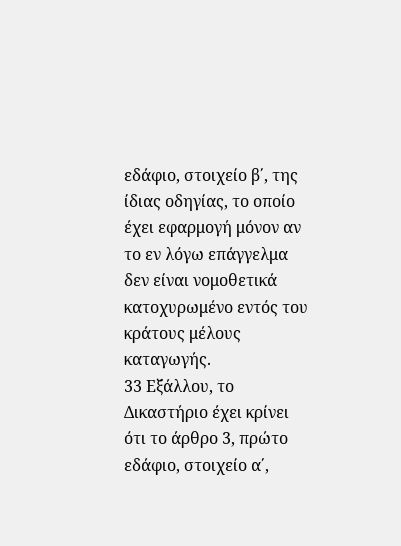εδάφιο, στοιχείο β΄, της ίδιας οδηγίας, το οποίο έχει εφαρμογή μόνον αν το εν λόγω επάγγελμα δεν είναι νομοθετικά κατοχυρωμένο εντός του κράτους μέλους καταγωγής.
33 Εξάλλου, το Δικαστήριο έχει κρίνει ότι το άρθρο 3, πρώτο εδάφιο, στοιχείο α΄,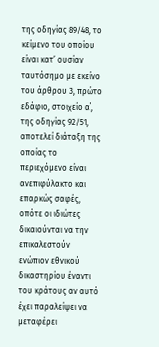της οδηγίας 89/48, το κείμενο του οποίου είναι κατ’ ουσίαν ταυτόσημο με εκείνο του άρθρου 3, πρώτο εδάφιο, στοιχείο α΄, της οδηγίας 92/51, αποτελεί διάταξη της οποίας το περιεχόμενο είναι ανεπιφύλακτο και επαρκώς σαφές, οπότε οι ιδιώτες δικαιούνται να την επικαλεστούν ενώπιον εθνικού δικαστηρίου έναντι του κράτους αν αυτό έχει παραλείψει να μεταφέρει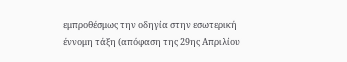εμπροθέσμως την οδηγία στην εσωτερική έννομη τάξη (απόφαση της 29ης Απριλίου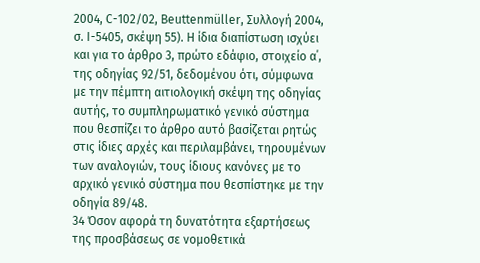2004, C-102/02, Beuttenmüller, Συλλογή 2004, σ. Ι-5405, σκέψη 55). Η ίδια διαπίστωση ισχύει και για το άρθρο 3, πρώτο εδάφιο, στοιχείο α΄, της οδηγίας 92/51, δεδομένου ότι, σύμφωνα με την πέμπτη αιτιολογική σκέψη της οδηγίας αυτής, το συμπληρωματικό γενικό σύστημα που θεσπίζει το άρθρο αυτό βασίζεται ρητώς στις ίδιες αρχές και περιλαμβάνει, τηρουμένων των αναλογιών, τους ίδιους κανόνες με το αρχικό γενικό σύστημα που θεσπίστηκε με την οδηγία 89/48.
34 Όσον αφορά τη δυνατότητα εξαρτήσεως της προσβάσεως σε νομοθετικά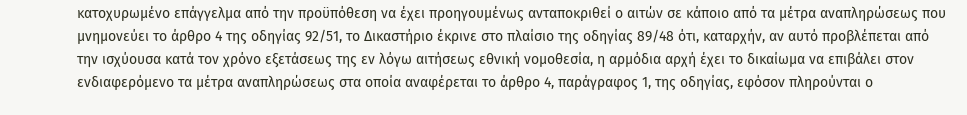κατοχυρωμένο επάγγελμα από την προϋπόθεση να έχει προηγουμένως ανταποκριθεί ο αιτών σε κάποιο από τα μέτρα αναπληρώσεως που μνημονεύει το άρθρο 4 της οδηγίας 92/51, το Δικαστήριο έκρινε στο πλαίσιο της οδηγίας 89/48 ότι, καταρχήν, αν αυτό προβλέπεται από την ισχύουσα κατά τον χρόνο εξετάσεως της εν λόγω αιτήσεως εθνική νομοθεσία, η αρμόδια αρχή έχει το δικαίωμα να επιβάλει στον ενδιαφερόμενο τα μέτρα αναπληρώσεως στα οποία αναφέρεται το άρθρο 4, παράγραφος 1, της οδηγίας, εφόσον πληρούνται ο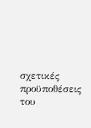σχετικές προϋποθέσεις του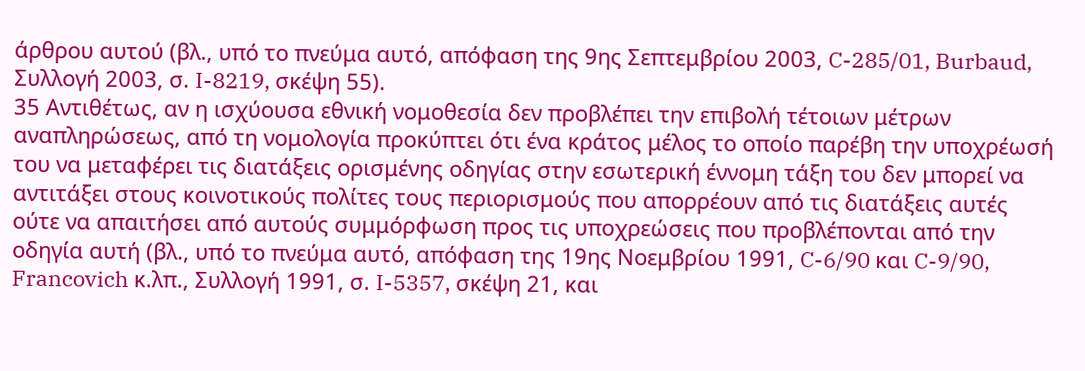άρθρου αυτού (βλ., υπό το πνεύμα αυτό, απόφαση της 9ης Σεπτεμβρίου 2003, C-285/01, Burbaud, Συλλογή 2003, σ. I-8219, σκέψη 55).
35 Αντιθέτως, αν η ισχύουσα εθνική νομοθεσία δεν προβλέπει την επιβολή τέτοιων μέτρων αναπληρώσεως, από τη νομολογία προκύπτει ότι ένα κράτος μέλος το οποίο παρέβη την υποχρέωσή του να μεταφέρει τις διατάξεις ορισμένης οδηγίας στην εσωτερική έννομη τάξη του δεν μπορεί να αντιτάξει στους κοινοτικούς πολίτες τους περιορισμούς που απορρέουν από τις διατάξεις αυτές ούτε να απαιτήσει από αυτούς συμμόρφωση προς τις υποχρεώσεις που προβλέπονται από την οδηγία αυτή (βλ., υπό το πνεύμα αυτό, απόφαση της 19ης Νοεμβρίου 1991, C-6/90 και C-9/90, Francovich κ.λπ., Συλλογή 1991, σ. I-5357, σκέψη 21, και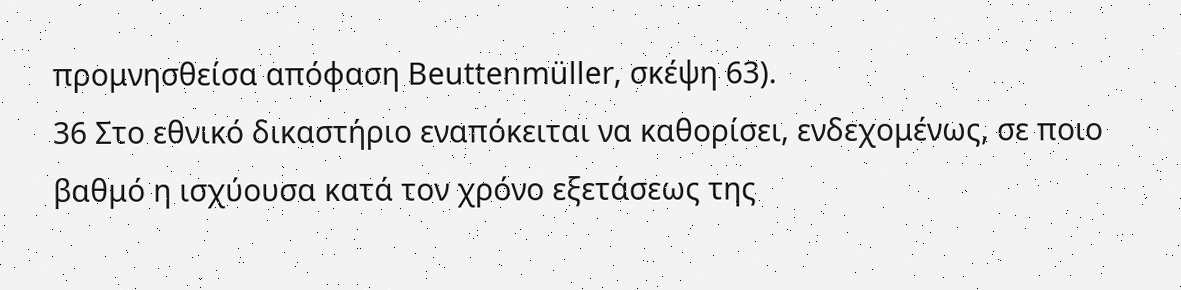προμνησθείσα απόφαση Beuttenmüller, σκέψη 63).
36 Στο εθνικό δικαστήριο εναπόκειται να καθορίσει, ενδεχομένως, σε ποιο βαθμό η ισχύουσα κατά τον χρόνο εξετάσεως της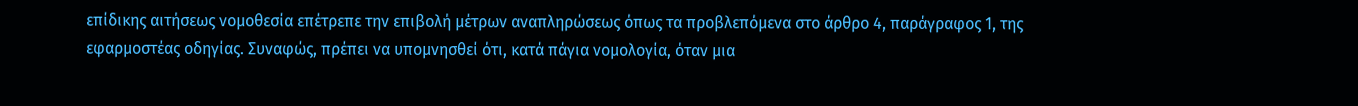επίδικης αιτήσεως νομοθεσία επέτρεπε την επιβολή μέτρων αναπληρώσεως όπως τα προβλεπόμενα στο άρθρο 4, παράγραφος 1, της εφαρμοστέας οδηγίας. Συναφώς, πρέπει να υπομνησθεί ότι, κατά πάγια νομολογία, όταν μια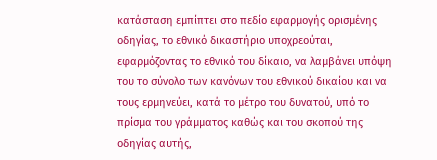κατάσταση εμπίπτει στο πεδίο εφαρμογής ορισμένης οδηγίας, το εθνικό δικαστήριο υποχρεούται, εφαρμόζοντας το εθνικό του δίκαιο, να λαμβάνει υπόψη του το σύνολο των κανόνων του εθνικού δικαίου και να τους ερμηνεύει, κατά το μέτρο του δυνατού, υπό το πρίσμα του γράμματος καθώς και του σκοπού της οδηγίας αυτής,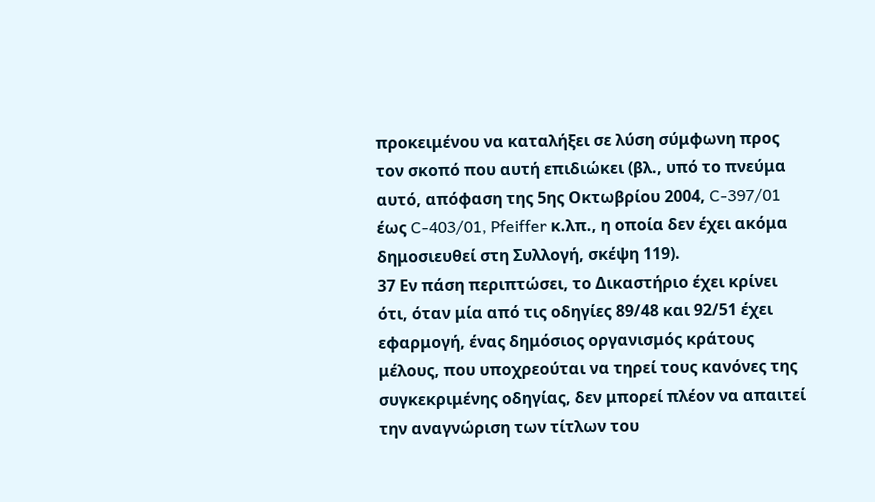προκειμένου να καταλήξει σε λύση σύμφωνη προς τον σκοπό που αυτή επιδιώκει (βλ., υπό το πνεύμα αυτό, απόφαση της 5ης Οκτωβρίου 2004, C-397/01 έως C-403/01, Pfeiffer κ.λπ., η οποία δεν έχει ακόμα δημοσιευθεί στη Συλλογή, σκέψη 119).
37 Εν πάση περιπτώσει, το Δικαστήριο έχει κρίνει ότι, όταν μία από τις οδηγίες 89/48 και 92/51 έχει εφαρμογή, ένας δημόσιος οργανισμός κράτους μέλους, που υποχρεούται να τηρεί τους κανόνες της συγκεκριμένης οδηγίας, δεν μπορεί πλέον να απαιτεί την αναγνώριση των τίτλων του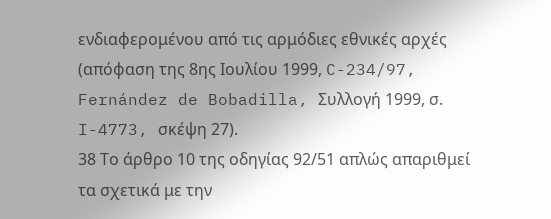ενδιαφερομένου από τις αρμόδιες εθνικές αρχές (απόφαση της 8ης Ιουλίου 1999, C-234/97, Fernández de Bobadilla, Συλλογή 1999, σ. I-4773, σκέψη 27).
38 Το άρθρο 10 της οδηγίας 92/51 απλώς απαριθμεί τα σχετικά με την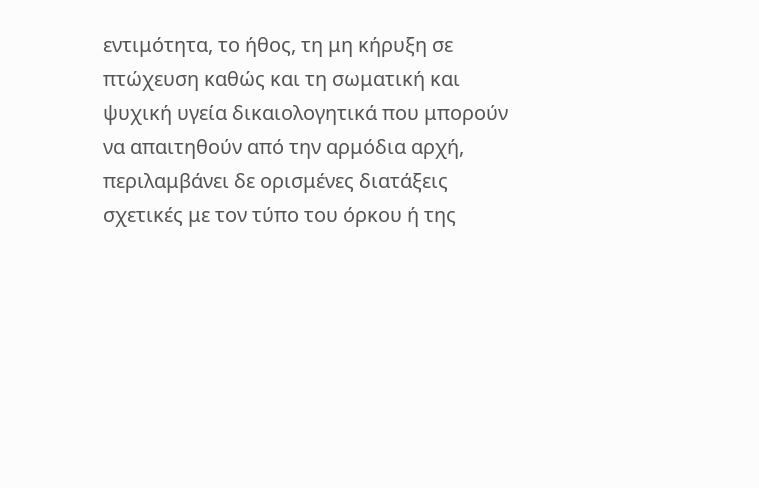εντιμότητα, το ήθος, τη μη κήρυξη σε πτώχευση καθώς και τη σωματική και ψυχική υγεία δικαιολογητικά που μπορούν να απαιτηθούν από την αρμόδια αρχή, περιλαμβάνει δε ορισμένες διατάξεις σχετικές με τον τύπο του όρκου ή της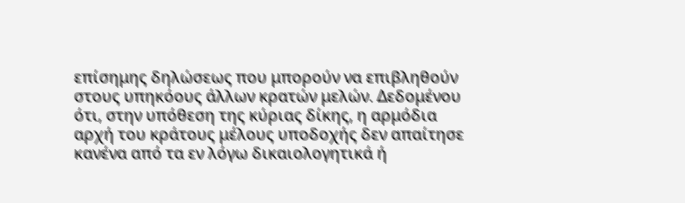επίσημης δηλώσεως που μπορούν να επιβληθούν στους υπηκόους άλλων κρατών μελών. Δεδομένου ότι, στην υπόθεση της κύριας δίκης, η αρμόδια αρχή του κράτους μέλους υποδοχής δεν απαίτησε κανένα από τα εν λόγω δικαιολογητικά ή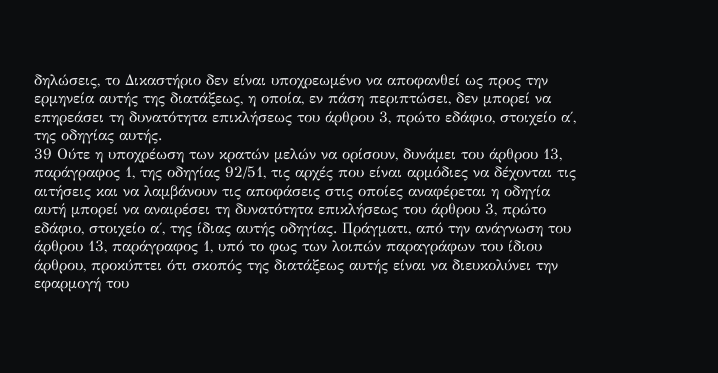δηλώσεις, το Δικαστήριο δεν είναι υποχρεωμένο να αποφανθεί ως προς την ερμηνεία αυτής της διατάξεως, η οποία, εν πάση περιπτώσει, δεν μπορεί να επηρεάσει τη δυνατότητα επικλήσεως του άρθρου 3, πρώτο εδάφιο, στοιχείο α΄, της οδηγίας αυτής.
39 Ούτε η υποχρέωση των κρατών μελών να ορίσουν, δυνάμει του άρθρου 13, παράγραφος 1, της οδηγίας 92/51, τις αρχές που είναι αρμόδιες να δέχονται τις αιτήσεις και να λαμβάνουν τις αποφάσεις στις οποίες αναφέρεται η οδηγία αυτή μπορεί να αναιρέσει τη δυνατότητα επικλήσεως του άρθρου 3, πρώτο εδάφιο, στοιχείο α΄, της ίδιας αυτής οδηγίας. Πράγματι, από την ανάγνωση του άρθρου 13, παράγραφος 1, υπό το φως των λοιπών παραγράφων του ίδιου άρθρου, προκύπτει ότι σκοπός της διατάξεως αυτής είναι να διευκολύνει την εφαρμογή του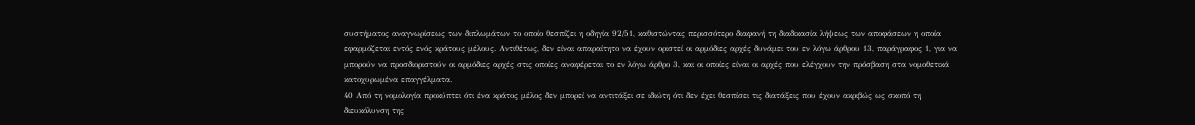συστήματος αναγνωρίσεως των διπλωμάτων το οποίο θεσπίζει η οδηγία 92/51, καθιστώντας περισσότερο διαφανή τη διαδικασία λήψεως των αποφάσεων η οποία εφαρμόζεται εντός ενός κράτους μέλους. Αντιθέτως, δεν είναι απαραίτητο να έχουν οριστεί οι αρμόδιες αρχές δυνάμει του εν λόγω άρθρου 13, παράγραφος 1, για να μπορούν να προσδιοριστούν οι αρμόδιες αρχές στις οποίες αναφέρεται το εν λόγω άρθρο 3, και οι οποίες είναι οι αρχές που ελέγχουν την πρόσβαση στα νομοθετικά κατοχυρωμένα επαγγέλματα.
40 Από τη νομολογία προκύπτει ότι ένα κράτος μέλος δεν μπορεί να αντιτάξει σε ιδιώτη ότι δεν έχει θεσπίσει τις διατάξεις που έχουν ακριβώς ως σκοπό τη διευκόλυνση της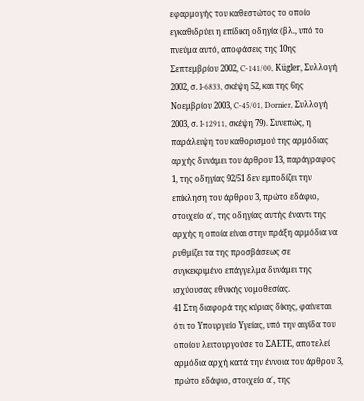εφαρμογής του καθεστώτος το οποίο εγκαθιδρύει η επίδικη οδηγία (βλ., υπό το πνεύμα αυτό, αποφάσεις της 10ης Σεπτεμβρίου 2002, C-141/00, Kügler, Συλλογή 2002, σ. I-6833, σκέψη 52, και της 6ης Νοεμβρίου 2003, C-45/01, Dornier, Συλλογή 2003, σ. I-12911, σκέψη 79). Συνεπώς, η παράλειψη του καθορισμού της αρμόδιας αρχής δυνάμει του άρθρου 13, παράγραφος 1, της οδηγίας 92/51 δεν εμποδίζει την επίκληση του άρθρου 3, πρώτο εδάφιο, στοιχείο α΄, της οδηγίας αυτής έναντι της αρχής η οποία είναι στην πράξη αρμόδια να ρυθμίζει τα της προσβάσεως σε συγκεκριμένο επάγγελμα δυνάμει της ισχύουσας εθνικής νομοθεσίας.
41 Στη διαφορά της κύριας δίκης, φαίνεται ότι το Υπουργείο Υγείας, υπό την αιγίδα του οποίου λειτουργούσε το ΣΑΕΤΕ, αποτελεί αρμόδια αρχή κατά την έννοια του άρθρου 3, πρώτο εδάφιο, στοιχείο α΄, της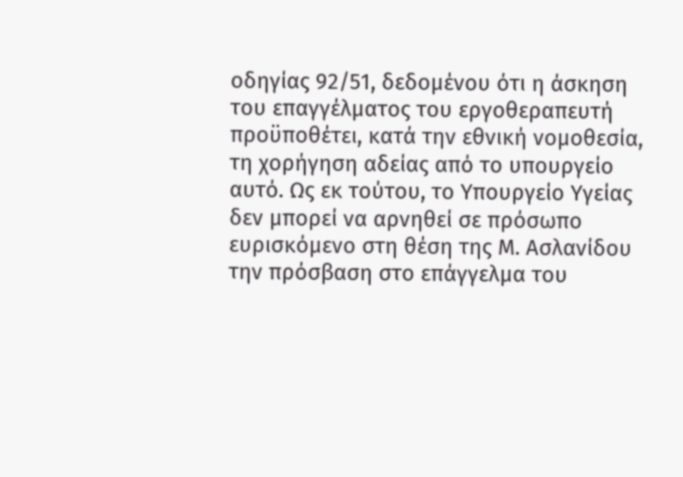οδηγίας 92/51, δεδομένου ότι η άσκηση του επαγγέλματος του εργοθεραπευτή προϋποθέτει, κατά την εθνική νομοθεσία, τη χορήγηση αδείας από το υπουργείο αυτό. Ως εκ τούτου, το Υπουργείο Υγείας δεν μπορεί να αρνηθεί σε πρόσωπο ευρισκόμενο στη θέση της Μ. Ασλανίδου την πρόσβαση στο επάγγελμα του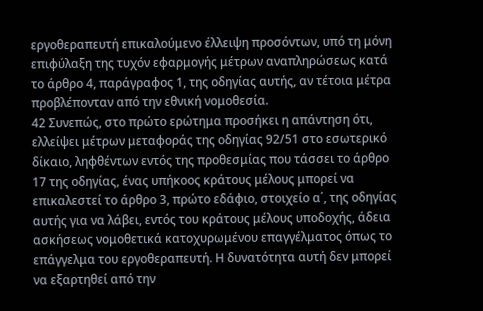εργοθεραπευτή επικαλούμενο έλλειψη προσόντων, υπό τη μόνη επιφύλαξη της τυχόν εφαρμογής μέτρων αναπληρώσεως κατά το άρθρο 4, παράγραφος 1, της οδηγίας αυτής, αν τέτοια μέτρα προβλέπονταν από την εθνική νομοθεσία.
42 Συνεπώς, στο πρώτο ερώτημα προσήκει η απάντηση ότι, ελλείψει μέτρων μεταφοράς της οδηγίας 92/51 στο εσωτερικό δίκαιο, ληφθέντων εντός της προθεσμίας που τάσσει το άρθρο 17 της οδηγίας, ένας υπήκοος κράτους μέλους μπορεί να επικαλεστεί το άρθρο 3, πρώτο εδάφιο, στοιχείο α΄, της οδηγίας αυτής για να λάβει, εντός του κράτους μέλους υποδοχής, άδεια ασκήσεως νομοθετικά κατοχυρωμένου επαγγέλματος όπως το επάγγελμα του εργοθεραπευτή. Η δυνατότητα αυτή δεν μπορεί να εξαρτηθεί από την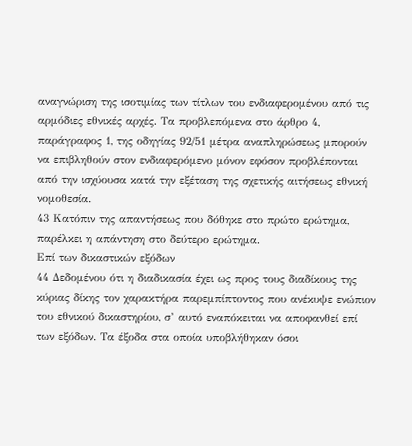αναγνώριση της ισοτιμίας των τίτλων του ενδιαφερομένου από τις αρμόδιες εθνικές αρχές. Τα προβλεπόμενα στο άρθρο 4, παράγραφος 1, της οδηγίας 92/51 μέτρα αναπληρώσεως μπορούν να επιβληθούν στον ενδιαφερόμενο μόνον εφόσον προβλέπονται από την ισχύουσα κατά την εξέταση της σχετικής αιτήσεως εθνική νομοθεσία.
43 Κατόπιν της απαντήσεως που δόθηκε στο πρώτο ερώτημα, παρέλκει η απάντηση στο δεύτερο ερώτημα.
Επί των δικαστικών εξόδων
44 Δεδομένου ότι η διαδικασία έχει ως προς τους διαδίκους της κύριας δίκης τον χαρακτήρα παρεμπίπτοντος που ανέκυψε ενώπιον του εθνικού δικαστηρίου, σ’ αυτό εναπόκειται να αποφανθεί επί των εξόδων. Τα έξοδα στα οποία υποβλήθηκαν όσοι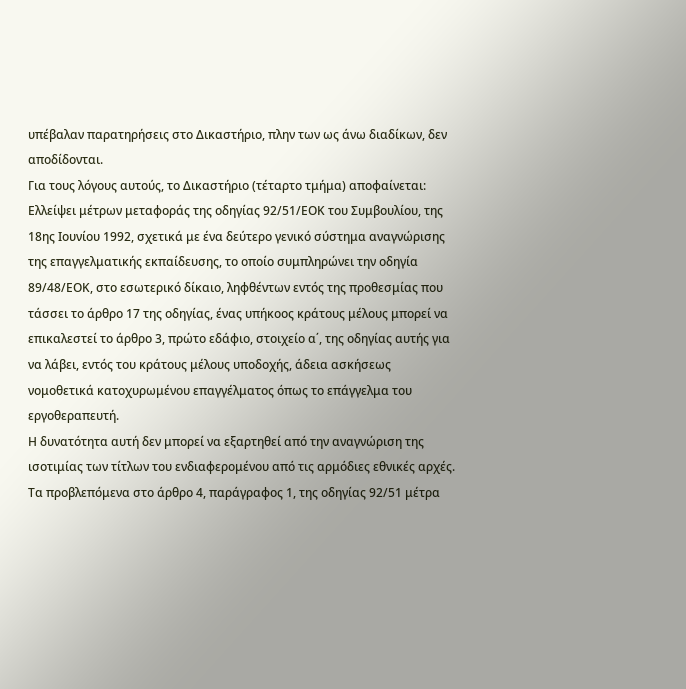υπέβαλαν παρατηρήσεις στο Δικαστήριο, πλην των ως άνω διαδίκων, δεν αποδίδονται.
Για τους λόγους αυτούς, το Δικαστήριο (τέταρτο τμήμα) αποφαίνεται:
Ελλείψει μέτρων μεταφοράς της οδηγίας 92/51/ΕΟΚ του Συμβουλίου, της 18ης Ιουνίου 1992, σχετικά με ένα δεύτερο γενικό σύστημα αναγνώρισης της επαγγελματικής εκπαίδευσης, το οποίο συμπληρώνει την οδηγία 89/48/ΕΟΚ, στο εσωτερικό δίκαιο, ληφθέντων εντός της προθεσμίας που τάσσει το άρθρο 17 της οδηγίας, ένας υπήκοος κράτους μέλους μπορεί να επικαλεστεί το άρθρο 3, πρώτο εδάφιο, στοιχείο α΄, της οδηγίας αυτής για να λάβει, εντός του κράτους μέλους υποδοχής, άδεια ασκήσεως νομοθετικά κατοχυρωμένου επαγγέλματος όπως το επάγγελμα του εργοθεραπευτή.
Η δυνατότητα αυτή δεν μπορεί να εξαρτηθεί από την αναγνώριση της ισοτιμίας των τίτλων του ενδιαφερομένου από τις αρμόδιες εθνικές αρχές.
Τα προβλεπόμενα στο άρθρο 4, παράγραφος 1, της οδηγίας 92/51 μέτρα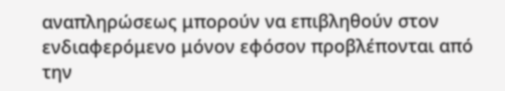αναπληρώσεως μπορούν να επιβληθούν στον ενδιαφερόμενο μόνον εφόσον προβλέπονται από την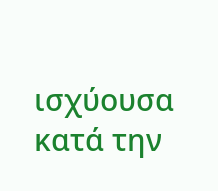ισχύουσα κατά την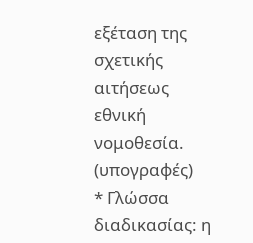εξέταση της σχετικής αιτήσεως εθνική νομοθεσία.
(υπογραφές)
* Γλώσσα διαδικασίας: η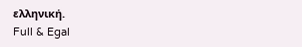ελληνική.
Full & Egal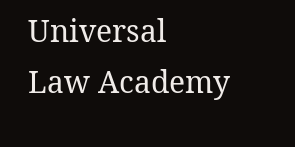Universal Law Academy